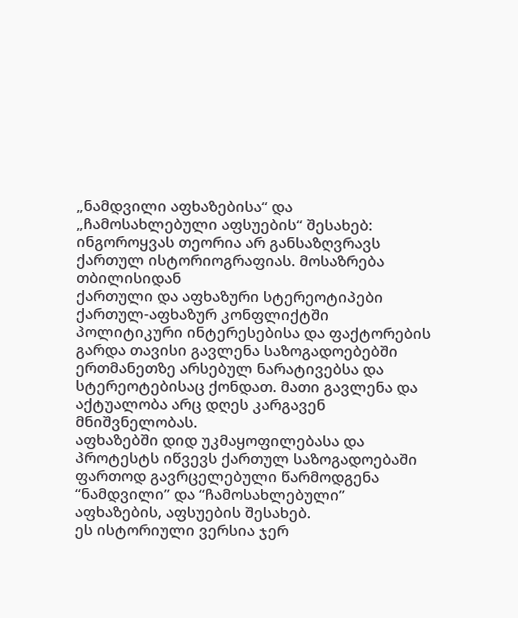„ნამდვილი აფხაზებისა“ და „ჩამოსახლებული აფსუების“ შესახებ: ინგოროყვას თეორია არ განსაზღვრავს ქართულ ისტორიოგრაფიას. მოსაზრება თბილისიდან
ქართული და აფხაზური სტერეოტიპები
ქართულ-აფხაზურ კონფლიქტში პოლიტიკური ინტერესებისა და ფაქტორების გარდა თავისი გავლენა საზოგადოებებში ერთმანეთზე არსებულ ნარატივებსა და სტერეოტებისაც ქონდათ. მათი გავლენა და აქტუალობა არც დღეს კარგავენ მნიშვნელობას.
აფხაზებში დიდ უკმაყოფილებასა და პროტესტს იწვევს ქართულ საზოგადოებაში ფართოდ გავრცელებული წარმოდგენა “ნამდვილი” და “ჩამოსახლებული” აფხაზების, აფსუების შესახებ.
ეს ისტორიული ვერსია ჯერ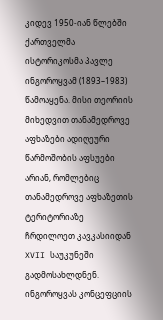კიდევ 1950-იან წლებში ქართველმა ისტორიკოსმა პავლე ინგოროყვამ (1893–1983) წამოაყენა. მისი თეორიის მიხედვით თანამედროვე აფხაზები ადიღეური წარმოშობის აფსუები არიან, რომლებიც თანამედროვე აფხაზეთის ტერიტორიაზე ჩრდილოეთ კავკასიიდან XVII საუკუნეში გადმოსახლდნენ. ინგოროყვას კონცეფციის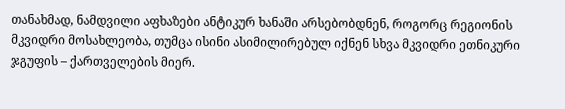თანახმად, ნამდვილი აფხაზები ანტიკურ ხანაში არსებობდნენ, როგორც რეგიონის მკვიდრი მოსახლეობა, თუმცა ისინი ასიმილირებულ იქნენ სხვა მკვიდრი ეთნიკური ჯგუფის – ქართველების მიერ.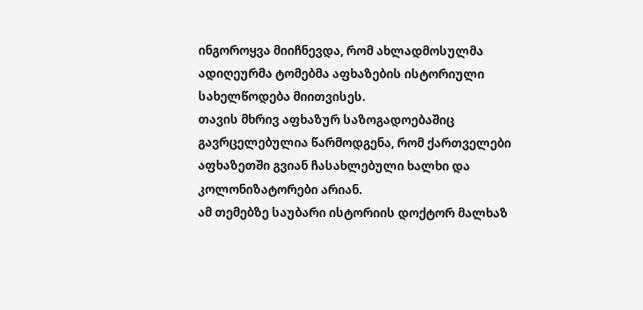ინგოროყვა მიიჩნევდა, რომ ახლადმოსულმა ადიღეურმა ტომებმა აფხაზების ისტორიული სახელწოდება მიითვისეს.
თავის მხრივ აფხაზურ საზოგადოებაშიც გავრცელებულია წარმოდგენა, რომ ქართველები აფხაზეთში გვიან ჩასახლებული ხალხი და კოლონიზატორები არიან.
ამ თემებზე საუბარი ისტორიის დოქტორ მალხაზ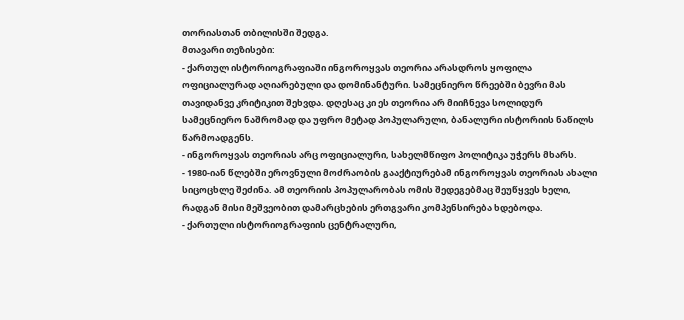თორიასთან თბილისში შედგა.
მთავარი თეზისები:
- ქართულ ისტორიოგრაფიაში ინგოროყვას თეორია არასდროს ყოფილა ოფიციალურად აღიარებული და დომინანტური. სამეცნიერო წრეებში ბევრი მას თავიდანვე კრიტიკით შეხვდა. დღესაც კი ეს თეორია არ მიიჩნევა სოლიდურ სამეცნიერო ნაშრომად და უფრო მეტად პოპულარული, ბანალური ისტორიის ნაწილს წარმოადგენს.
- ინგოროყვას თეორიას არც ოფიციალური, სახელმწიფო პოლიტიკა უჭერს მხარს.
- 1980-იან წლებში ეროვნული მოძრაობის გააქტიურებამ ინგოროყვას თეორიას ახალი სიცოცხლე შეძინა. ამ თეორიის პოპულარობას ომის შედეგებმაც შეუწყვეს ხელი, რადგან მისი მეშვეობით დამარცხების ერთგვარი კომპენსირება ხდებოდა.
- ქართული ისტორიოგრაფიის ცენტრალური,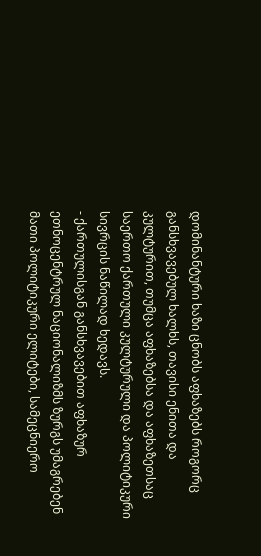დომინანტური ხაზი ცნობს აფხაზებს როგორც განსხვავებულ ხალხს, თავისი ენითა და კულტურით, თუმცა აფხაზებსა და აფხაზეთსაც საერთო ქართული კულტურული და პოლიტიკური სივრცის ნაწილად ხედავს.
- ქართულისგან განსხვავებით აფხაზურ ეთნოცენტრულ ნაციონალიზმს ზურგს უმაგრებენ მათი პოლიტიკური ელიტები, სამეცნიერო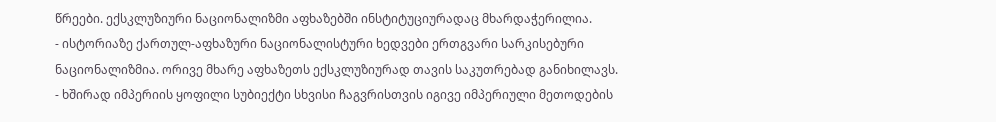წრეები. ექსკლუზიური ნაციონალიზმი აფხაზებში ინსტიტუციურადაც მხარდაჭერილია.
- ისტორიაზე ქართულ-აფხაზური ნაციონალისტური ხედვები ერთგვარი სარკისებური ნაციონალიზმია. ორივე მხარე აფხაზეთს ექსკლუზიურად თავის საკუთრებად განიხილავს.
- ხშირად იმპერიის ყოფილი სუბიექტი სხვისი ჩაგვრისთვის იგივე იმპერიული მეთოდების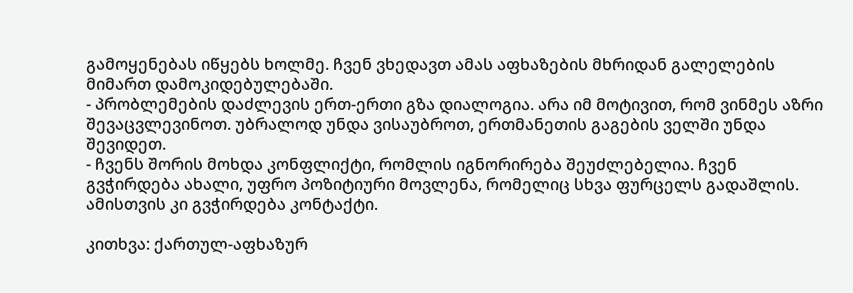გამოყენებას იწყებს ხოლმე. ჩვენ ვხედავთ ამას აფხაზების მხრიდან გალელების მიმართ დამოკიდებულებაში.
- პრობლემების დაძლევის ერთ-ერთი გზა დიალოგია. არა იმ მოტივით, რომ ვინმეს აზრი შევაცვლევინოთ. უბრალოდ უნდა ვისაუბროთ, ერთმანეთის გაგების ველში უნდა შევიდეთ.
- ჩვენს შორის მოხდა კონფლიქტი, რომლის იგნორირება შეუძლებელია. ჩვენ გვჭირდება ახალი, უფრო პოზიტიური მოვლენა, რომელიც სხვა ფურცელს გადაშლის. ამისთვის კი გვჭირდება კონტაქტი.

კითხვა: ქართულ-აფხაზურ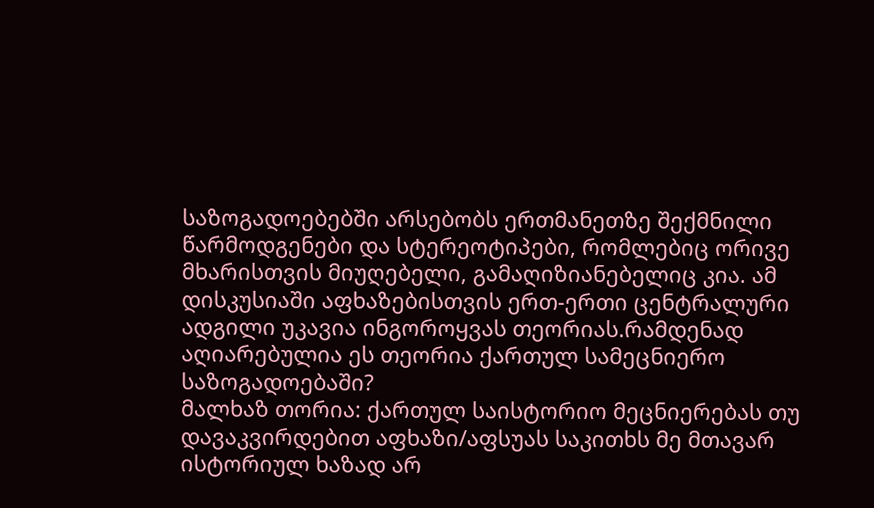საზოგადოებებში არსებობს ერთმანეთზე შექმნილი წარმოდგენები და სტერეოტიპები, რომლებიც ორივე მხარისთვის მიუღებელი, გამაღიზიანებელიც კია. ამ დისკუსიაში აფხაზებისთვის ერთ-ერთი ცენტრალური ადგილი უკავია ინგოროყვას თეორიას.რამდენად აღიარებულია ეს თეორია ქართულ სამეცნიერო საზოგადოებაში?
მალხაზ თორია: ქართულ საისტორიო მეცნიერებას თუ დავაკვირდებით აფხაზი/აფსუას საკითხს მე მთავარ ისტორიულ ხაზად არ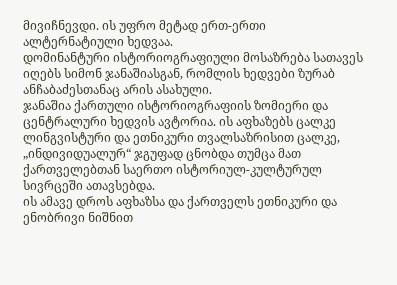მივიჩნევდი. ის უფრო მეტად ერთ-ერთი ალტერნატიული ხედვაა.
დომინანტური ისტორიოგრაფიული მოსაზრება სათავეს იღებს სიმონ ჯანაშიასგან, რომლის ხედვები ზურაბ ანჩაბაძესთანაც არის ასახული.
ჯანაშია ქართული ისტორიოგრაფიის ზომიერი და ცენტრალური ხედვის ავტორია. ის აფხაზებს ცალკე ლინგვისტური და ეთნიკური თვალსაზრისით ცალკე, „ინდივიდუალურ“ ჯგუფად ცნობდა თუმცა მათ ქართველებთან საერთო ისტორიულ-კულტურულ სივრცეში ათავსებდა.
ის ამავე დროს აფხაზსა და ქართველს ეთნიკური და ენობრივი ნიშნით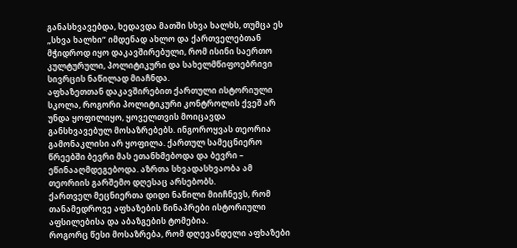განასხვავებდა, ხედავდა მათში სხვა ხალხს, თუმცა ეს „სხვა ხალხი“ იმდენად ახლო და ქართველებთან მჭიდროდ იყო დაკავშირებული, რომ ისინი საერთო კულტურული, პოლიტიკური და სახელმწიფოებრივი სივრცის ნაწილად მიაჩნდა.
აფხაზეთთან დაკავშირებით ქართული ისტორიული სკოლა, როგორი პოლიტიკური კონტროლის ქვეშ არ უნდა ყოფილიყო, ყოველთვის მოიცავდა განსხვავებულ მოსაზრებებს. ინგოროყვას თეორია გამონაკლისი არ ყოფილა. ქართულ სამეცნიერო წრეებში ბევრი მას ეთანხმებოდა და ბევრი – ეწინააღმდეგებოდა. აზრთა სხვადასხვაობა ამ თეორიის გარშემო დღესაც არსებობს.
ქართველ მეცნიერთა დიდი ნაწილი მიიჩნევს, რომ თანამედროვე აფხაზების წინაპრები ისტორიული აფსილებისა და აბაზგების ტომებია.
როგორც წესი მოსაზრება, რომ დღევანდელი აფხაზები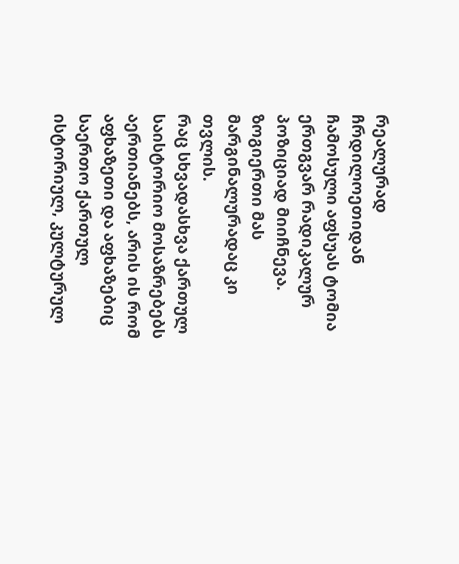რეალურად ჩრდილოეთიდან ჩამოსული აფსუას ტომია ერთგვარ რადიკალურ პოზიციად მიიჩნევა. ზოგიერთი მას მარგინალურადაც კი თვლის.
რაც სხვადასხვა ქართულ საისტორიო მოსაზრებებს აერთიანებს, არის ის რომ აფხაზეთი და აფხაზებიც საერთო ქართულ ისტორიულ, კულტურულ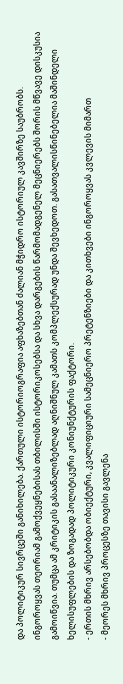და პოლიტიკურ სივრცეში განიხილება. ქართული ისტორიოგრაფია აფხაზებთან ძალიან მჭიდრო ისტორიულ კავშირზე საუბრობს.
ინგოროყვას თეორიამ გამოქვეყნებისას თბილისში ისტორიკოსებსა და სხვა დარგების წარმომადგენელ მეცნიერებს შორის მწვავე დისკუსია გამოიწვია. თუმცა ამ კრიტიკის გასაანალიზებლად აღნიშნულ კამათს კომპლექსურად უნდა შევხედოთ. გასათვალისწინებელია მაშინდელი ხელისუფლების და ზოგადად პოლიტიკური კონიუნქტურის ფაქტორი.
- ერთის მხრივ არსებობდა ობიექტური, კვალიფიციური სამეცნიერო პრეტენზიები და კითხვები ინგოროყვას კვლევის მიმართ
- მეორეს მხრივ პროცესზე თავისი გავლენა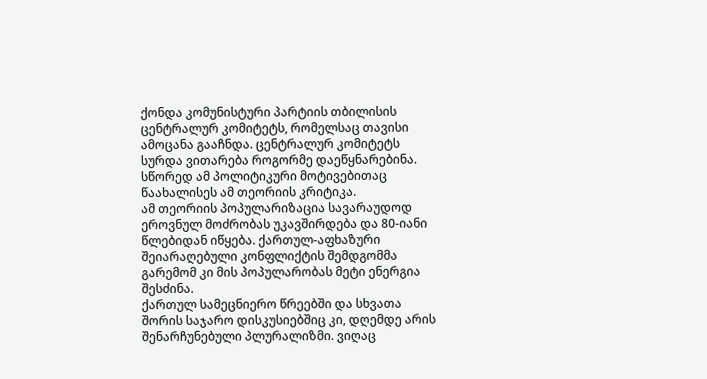ქონდა კომუნისტური პარტიის თბილისის ცენტრალურ კომიტეტს, რომელსაც თავისი ამოცანა გააჩნდა. ცენტრალურ კომიტეტს სურდა ვითარება როგორმე დაეწყნარებინა. სწორედ ამ პოლიტიკური მოტივებითაც წაახალისეს ამ თეორიის კრიტიკა.
ამ თეორიის პოპულარიზაცია სავარაუდოდ ეროვნულ მოძრობას უკავშირდება და 80-იანი წლებიდან იწყება. ქართულ-აფხაზური შეიარაღებული კონფლიქტის შემდგომმა გარემომ კი მის პოპულარობას მეტი ენერგია შესძინა.
ქართულ სამეცნიერო წრეებში და სხვათა შორის საჯარო დისკუსიებშიც კი, დღემდე არის შენარჩუნებული პლურალიზმი. ვიღაც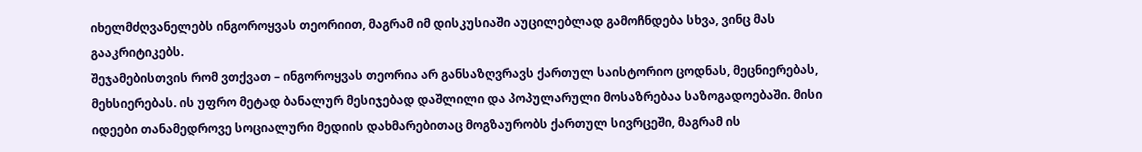იხელმძღვანელებს ინგოროყვას თეორიით, მაგრამ იმ დისკუსიაში აუცილებლად გამოჩნდება სხვა, ვინც მას გააკრიტიკებს.
შეჯამებისთვის რომ ვთქვათ – ინგოროყვას თეორია არ განსაზღვრავს ქართულ საისტორიო ცოდნას, მეცნიერებას, მეხსიერებას. ის უფრო მეტად ბანალურ მესიჯებად დაშლილი და პოპულარული მოსაზრებაა საზოგადოებაში. მისი იდეები თანამედროვე სოციალური მედიის დახმარებითაც მოგზაურობს ქართულ სივრცეში, მაგრამ ის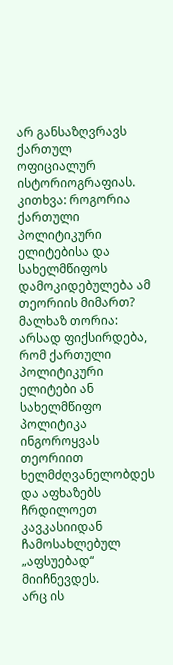არ განსაზღვრავს ქართულ ოფიციალურ ისტორიოგრაფიას.
კითხვა: როგორია ქართული პოლიტიკური ელიტებისა და სახელმწიფოს დამოკიდებულება ამ თეორიის მიმართ?
მალხაზ თორია: არსად ფიქსირდება, რომ ქართული პოლიტიკური ელიტები ან სახელმწიფო პოლიტიკა ინგოროყვას თეორიით ხელმძღვანელობდეს და აფხაზებს ჩრდილოეთ კავკასიიდან ჩამოსახლებულ „აფსუებად“ მიიჩნევდეს.
არც ის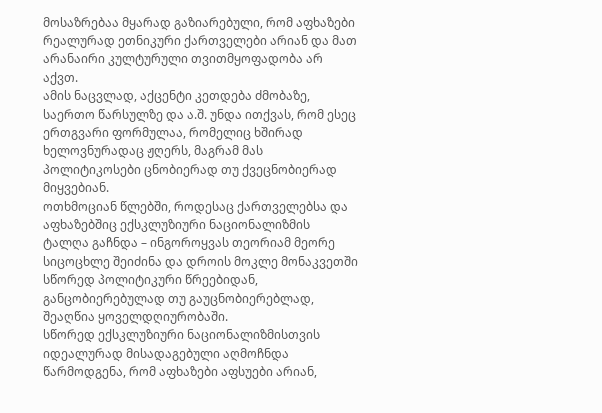მოსაზრებაა მყარად გაზიარებული, რომ აფხაზები რეალურად ეთნიკური ქართველები არიან და მათ არანაირი კულტურული თვითმყოფადობა არ აქვთ.
ამის ნაცვლად, აქცენტი კეთდება ძმობაზე, საერთო წარსულზე და ა.შ. უნდა ითქვას, რომ ესეც ერთგვარი ფორმულაა, რომელიც ხშირად ხელოვნურადაც ჟღერს, მაგრამ მას პოლიტიკოსები ცნობიერად თუ ქვეცნობიერად მიყვებიან.
ოთხმოციან წლებში, როდესაც ქართველებსა და აფხაზებშიც ექსკლუზიური ნაციონალიზმის ტალღა გაჩნდა – ინგოროყვას თეორიამ მეორე სიცოცხლე შეიძინა და დროის მოკლე მონაკვეთში სწორედ პოლიტიკური წრეებიდან, განცობიერებულად თუ გაუცნობიერებლად, შეაღწია ყოველდღიურობაში.
სწორედ ექსკლუზიური ნაციონალიზმისთვის იდეალურად მისადაგებული აღმოჩნდა წარმოდგენა, რომ აფხაზები აფსუები არიან,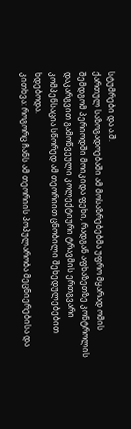სტუმრები და ა.შ.
ქართულ საზოგადოებაში ამ მოსაზრებებმა უფრო მყარად ომის შემდგომ პერიოდში მოიკიდა ფეხი, რადგან აფხაზეთზე კონტროლის დაკარგვით გამოწვეული კოლექტიური ტრავმის ერთგვარი კომპენსაცია სწორედ ამ თეორიით ცნობილი შეხედულებებით ხდებოდა.
კითხვა: როგორც ჩანს ამ თეორიის პოპულარობა მეცნიერებისა და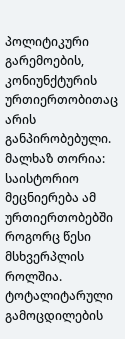პოლიტიკური გარემოების, კონიუნქტურის ურთიერთობითაც არის განპირობებული.
მალხაზ თორია: საისტორიო მეცნიერება ამ ურთიერთობებში როგორც წესი მსხვერპლის როლშია. ტოტალიტარული გამოცდილების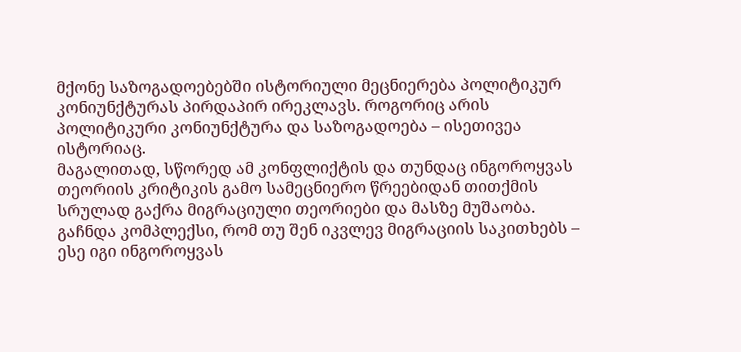მქონე საზოგადოებებში ისტორიული მეცნიერება პოლიტიკურ კონიუნქტურას პირდაპირ ირეკლავს. როგორიც არის პოლიტიკური კონიუნქტურა და საზოგადოება – ისეთივეა ისტორიაც.
მაგალითად, სწორედ ამ კონფლიქტის და თუნდაც ინგოროყვას თეორიის კრიტიკის გამო სამეცნიერო წრეებიდან თითქმის სრულად გაქრა მიგრაციული თეორიები და მასზე მუშაობა. გაჩნდა კომპლექსი, რომ თუ შენ იკვლევ მიგრაციის საკითხებს – ესე იგი ინგოროყვას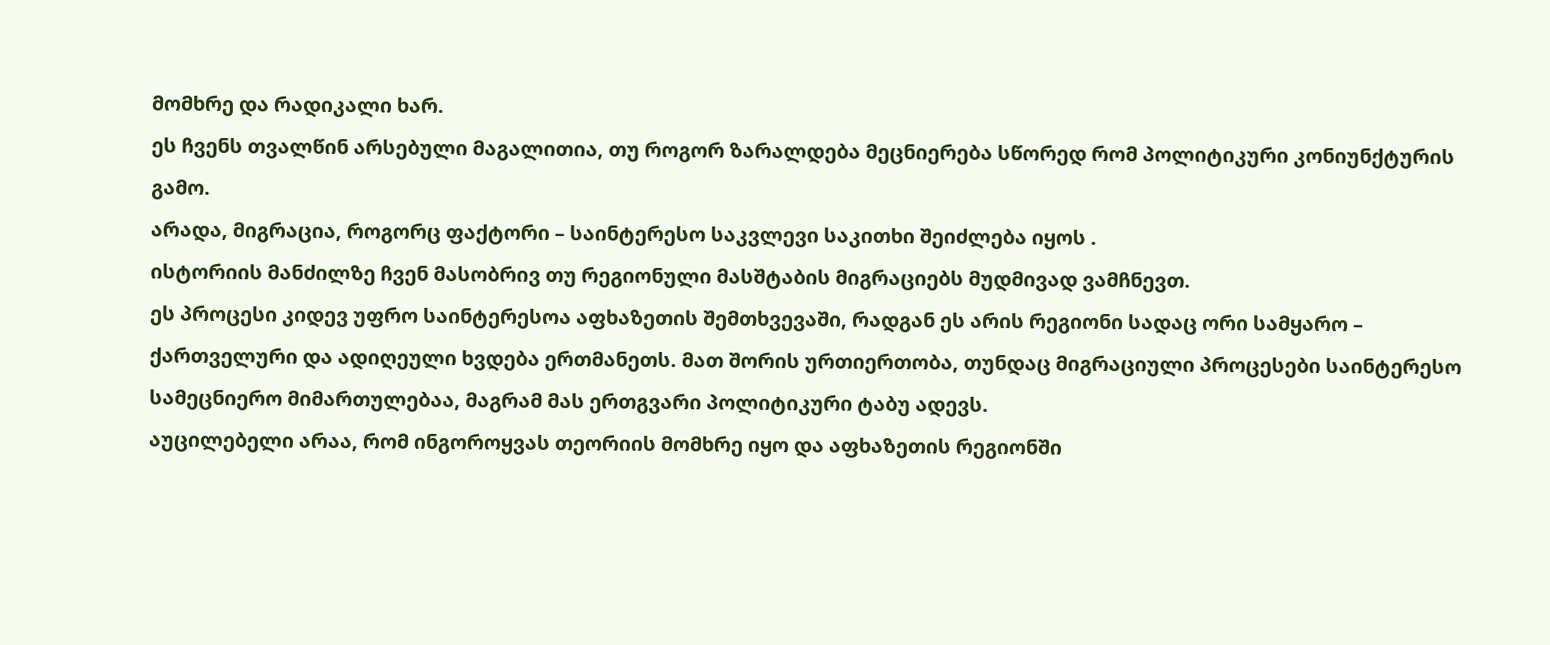მომხრე და რადიკალი ხარ.
ეს ჩვენს თვალწინ არსებული მაგალითია, თუ როგორ ზარალდება მეცნიერება სწორედ რომ პოლიტიკური კონიუნქტურის გამო.
არადა, მიგრაცია, როგორც ფაქტორი – საინტერესო საკვლევი საკითხი შეიძლება იყოს .
ისტორიის მანძილზე ჩვენ მასობრივ თუ რეგიონული მასშტაბის მიგრაციებს მუდმივად ვამჩნევთ.
ეს პროცესი კიდევ უფრო საინტერესოა აფხაზეთის შემთხვევაში, რადგან ეს არის რეგიონი სადაც ორი სამყარო – ქართველური და ადიღეული ხვდება ერთმანეთს. მათ შორის ურთიერთობა, თუნდაც მიგრაციული პროცესები საინტერესო სამეცნიერო მიმართულებაა, მაგრამ მას ერთგვარი პოლიტიკური ტაბუ ადევს.
აუცილებელი არაა, რომ ინგოროყვას თეორიის მომხრე იყო და აფხაზეთის რეგიონში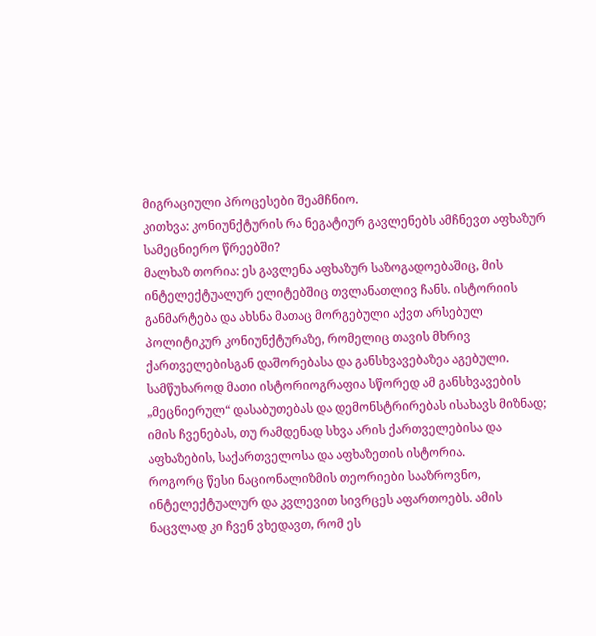მიგრაციული პროცესები შეამჩნიო.
კითხვა: კონიუნქტურის რა ნეგატიურ გავლენებს ამჩნევთ აფხაზურ სამეცნიერო წრეებში?
მალხაზ თორია: ეს გავლენა აფხაზურ საზოგადოებაშიც, მის ინტელექტუალურ ელიტებშიც თვლანათლივ ჩანს. ისტორიის განმარტება და ახსნა მათაც მორგებული აქვთ არსებულ პოლიტიკურ კონიუნქტურაზე, რომელიც თავის მხრივ ქართველებისგან დაშორებასა და განსხვავებაზეა აგებული.
სამწუხაროდ მათი ისტორიოგრაფია სწორედ ამ განსხვავების „მეცნიერულ“ დასაბუთებას და დემონსტრირებას ისახავს მიზნად; იმის ჩვენებას, თუ რამდენად სხვა არის ქართველებისა და აფხაზების, საქართველოსა და აფხაზეთის ისტორია.
როგორც წესი ნაციონალიზმის თეორიები სააზროვნო, ინტელექტუალურ და კვლევით სივრცეს აფართოებს. ამის ნაცვლად კი ჩვენ ვხედავთ, რომ ეს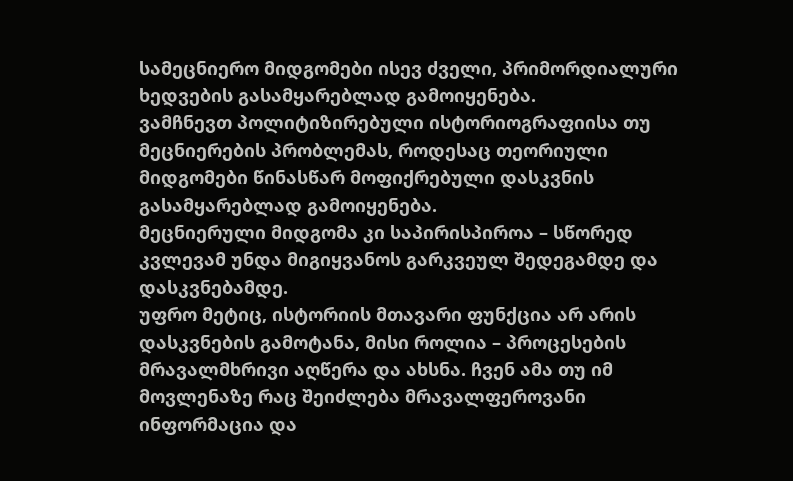სამეცნიერო მიდგომები ისევ ძველი, პრიმორდიალური ხედვების გასამყარებლად გამოიყენება.
ვამჩნევთ პოლიტიზირებული ისტორიოგრაფიისა თუ მეცნიერების პრობლემას, როდესაც თეორიული მიდგომები წინასწარ მოფიქრებული დასკვნის გასამყარებლად გამოიყენება.
მეცნიერული მიდგომა კი საპირისპიროა – სწორედ კვლევამ უნდა მიგიყვანოს გარკვეულ შედეგამდე და დასკვნებამდე.
უფრო მეტიც, ისტორიის მთავარი ფუნქცია არ არის დასკვნების გამოტანა, მისი როლია – პროცესების მრავალმხრივი აღწერა და ახსნა. ჩვენ ამა თუ იმ მოვლენაზე რაც შეიძლება მრავალფეროვანი ინფორმაცია და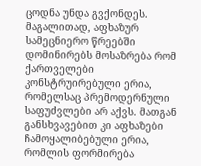ცოდნა უნდა გვქონდეს.
მაგალითად, აფხაზურ სამეცნიერო წრეებში დომინირებს მოსაზრება რომ ქართველები კონსტრუირებული ერია, რომელსაც პრემოდერნული საფუძვლები არ აქვს. მათგან განსხვავებით კი აფხაზები ჩამოყალიბებული ერია, რომლის ფორმირება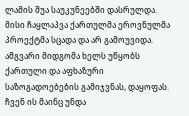ლამის შუა საუკუნეებში დასრულდა. მისი ჩაყლაპვა ქართულმა ეროვნულმა პროექტმა სცადა და არ გამოუვიდა.
ამგვარი მიდგომა ხელს უწყობს ქართული და აფხაზური საზოგადოებების გამიჯვნას, დაყოფას.
ჩვენ ის მაინც უნდა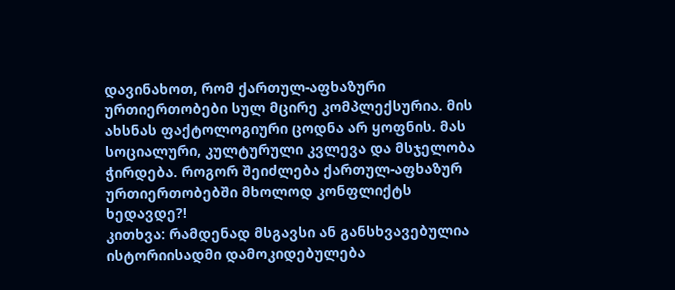დავინახოთ, რომ ქართულ-აფხაზური ურთიერთობები სულ მცირე კომპლექსურია. მის ახსნას ფაქტოლოგიური ცოდნა არ ყოფნის. მას სოციალური, კულტურული კვლევა და მსჯელობა ჭირდება. როგორ შეიძლება ქართულ-აფხაზურ ურთიერთობებში მხოლოდ კონფლიქტს ხედავდე?!
კითხვა: რამდენად მსგავსი ან განსხვავებულია ისტორიისადმი დამოკიდებულება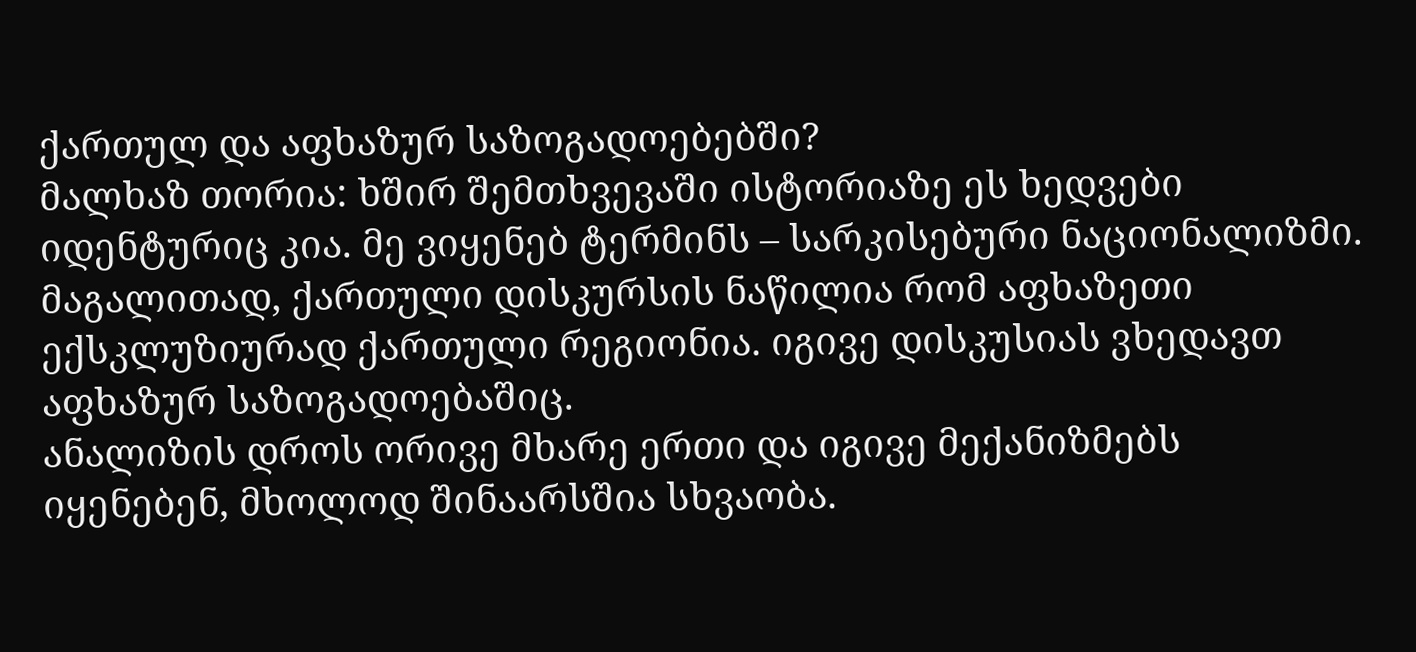ქართულ და აფხაზურ საზოგადოებებში?
მალხაზ თორია: ხშირ შემთხვევაში ისტორიაზე ეს ხედვები იდენტურიც კია. მე ვიყენებ ტერმინს – სარკისებური ნაციონალიზმი.
მაგალითად, ქართული დისკურსის ნაწილია რომ აფხაზეთი ექსკლუზიურად ქართული რეგიონია. იგივე დისკუსიას ვხედავთ აფხაზურ საზოგადოებაშიც.
ანალიზის დროს ორივე მხარე ერთი და იგივე მექანიზმებს იყენებენ, მხოლოდ შინაარსშია სხვაობა.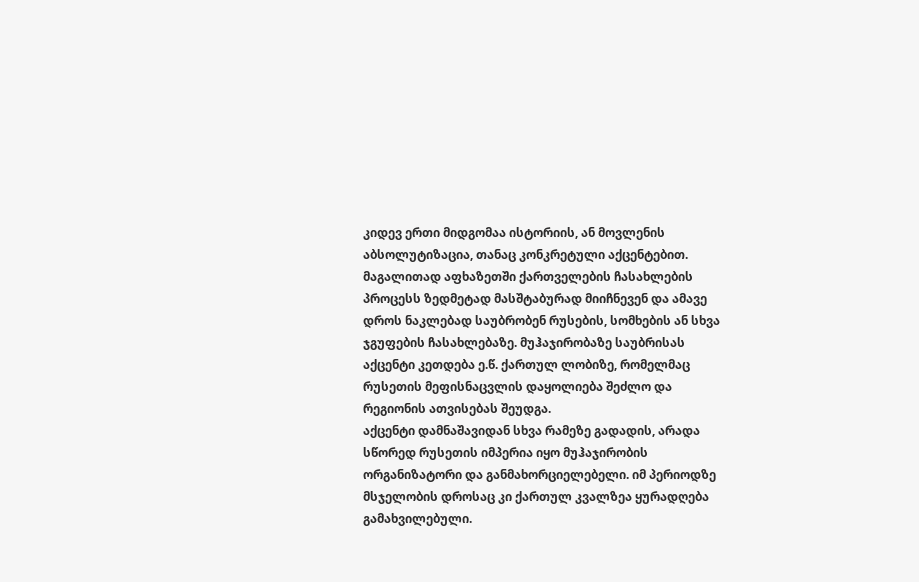კიდევ ერთი მიდგომაა ისტორიის, ან მოვლენის აბსოლუტიზაცია, თანაც კონკრეტული აქცენტებით.
მაგალითად აფხაზეთში ქართველების ჩასახლების პროცესს ზედმეტად მასშტაბურად მიიჩნევენ და ამავე დროს ნაკლებად საუბრობენ რუსების, სომხების ან სხვა ჯგუფების ჩასახლებაზე. მუჰაჯირობაზე საუბრისას აქცენტი კეთდება ე.წ. ქართულ ლობიზე, რომელმაც რუსეთის მეფისნაცვლის დაყოლიება შეძლო და რეგიონის ათვისებას შეუდგა.
აქცენტი დამნაშავიდან სხვა რამეზე გადადის, არადა სწორედ რუსეთის იმპერია იყო მუჰაჯირობის ორგანიზატორი და განმახორციელებელი. იმ პერიოდზე მსჯელობის დროსაც კი ქართულ კვალზეა ყურადღება გამახვილებული.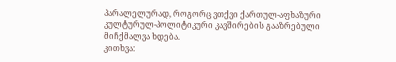პარალელურად, როგორც ვთქვი ქართულ-აფხაზური კულტურულ-პოლიტიკური კავშირების გააზრებული მიჩქმალვა ხდება.
კითხვა: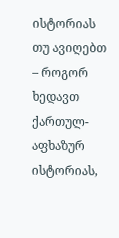ისტორიას თუ ავიღებთ – როგორ ხედავთ ქართულ-აფხაზურ ისტორიას,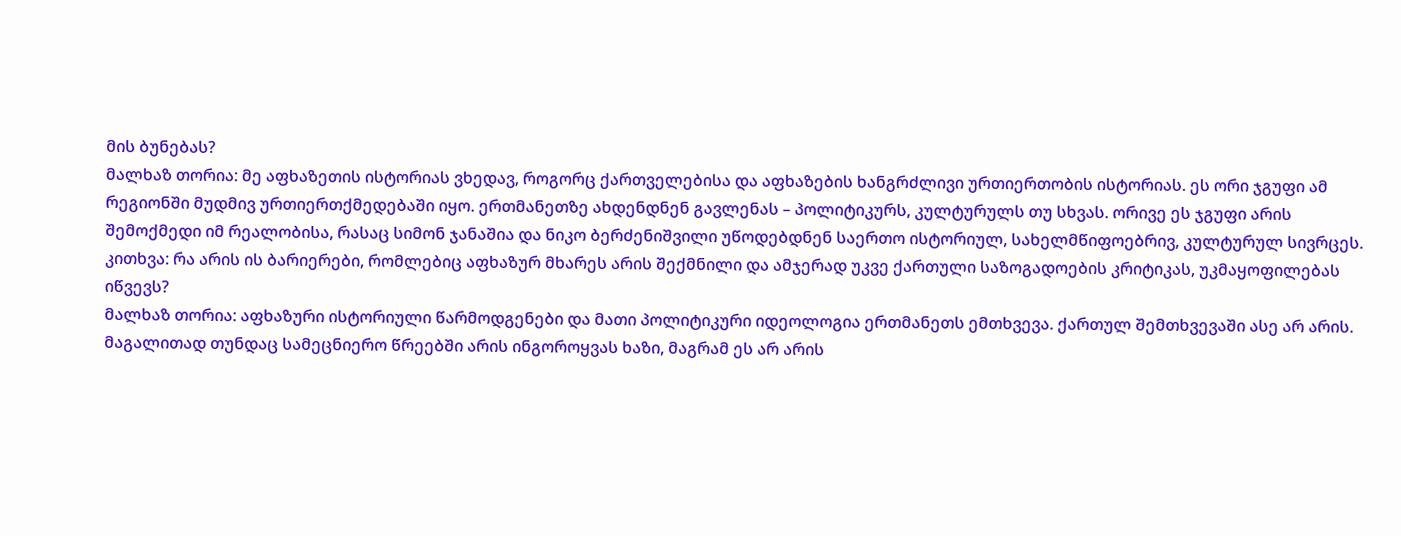მის ბუნებას?
მალხაზ თორია: მე აფხაზეთის ისტორიას ვხედავ, როგორც ქართველებისა და აფხაზების ხანგრძლივი ურთიერთობის ისტორიას. ეს ორი ჯგუფი ამ რეგიონში მუდმივ ურთიერთქმედებაში იყო. ერთმანეთზე ახდენდნენ გავლენას – პოლიტიკურს, კულტურულს თუ სხვას. ორივე ეს ჯგუფი არის შემოქმედი იმ რეალობისა, რასაც სიმონ ჯანაშია და ნიკო ბერძენიშვილი უწოდებდნენ საერთო ისტორიულ, სახელმწიფოებრივ, კულტურულ სივრცეს.
კითხვა: რა არის ის ბარიერები, რომლებიც აფხაზურ მხარეს არის შექმნილი და ამჯერად უკვე ქართული საზოგადოების კრიტიკას, უკმაყოფილებას იწვევს?
მალხაზ თორია: აფხაზური ისტორიული წარმოდგენები და მათი პოლიტიკური იდეოლოგია ერთმანეთს ემთხვევა. ქართულ შემთხვევაში ასე არ არის.
მაგალითად თუნდაც სამეცნიერო წრეებში არის ინგოროყვას ხაზი, მაგრამ ეს არ არის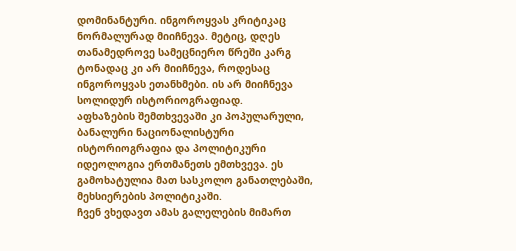დომინანტური. ინგოროყვას კრიტიკაც ნორმალურად მიიჩნევა. მეტიც, დღეს თანამედროვე სამეცნიერო წრეში კარგ ტონადაც კი არ მიიჩნევა, როდესაც ინგოროყვას ეთანხმები. ის არ მიიჩნევა სოლიდურ ისტორიოგრაფიად.
აფხაზების შემთხვევაში კი პოპულარული, ბანალური ნაციონალისტური ისტორიოგრაფია და პოლიტიკური იდეოლოგია ერთმანეთს ემთხვევა. ეს გამოხატულია მათ სასკოლო განათლებაში, მეხსიერების პოლიტიკაში.
ჩვენ ვხედავთ ამას გალელების მიმართ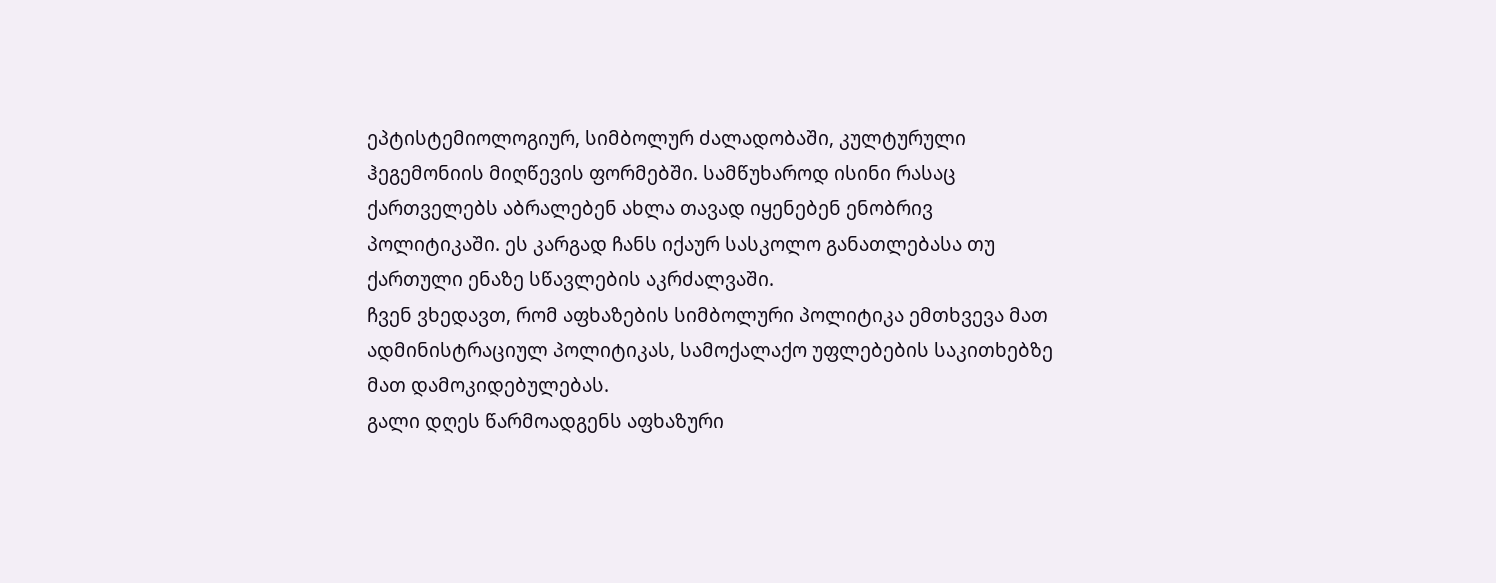ეპტისტემიოლოგიურ, სიმბოლურ ძალადობაში, კულტურული ჰეგემონიის მიღწევის ფორმებში. სამწუხაროდ ისინი რასაც ქართველებს აბრალებენ ახლა თავად იყენებენ ენობრივ პოლიტიკაში. ეს კარგად ჩანს იქაურ სასკოლო განათლებასა თუ ქართული ენაზე სწავლების აკრძალვაში.
ჩვენ ვხედავთ, რომ აფხაზების სიმბოლური პოლიტიკა ემთხვევა მათ ადმინისტრაციულ პოლიტიკას, სამოქალაქო უფლებების საკითხებზე მათ დამოკიდებულებას.
გალი დღეს წარმოადგენს აფხაზური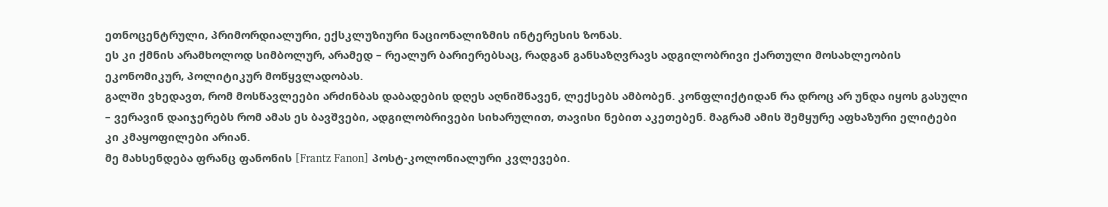ეთნოცენტრული, პრიმორდიალური, ექსკლუზიური ნაციონალიზმის ინტერესის ზონას.
ეს კი ქმნის არამხოლოდ სიმბოლურ, არამედ – რეალურ ბარიერებსაც, რადგან განსაზღვრავს ადგილობრივი ქართული მოსახლეობის ეკონომიკურ, პოლიტიკურ მოწყვლადობას.
გალში ვხედავთ, რომ მოსწავლეები არძინბას დაბადების დღეს აღნიშნავენ, ლექსებს ამბობენ. კონფლიქტიდან რა დროც არ უნდა იყოს გასული – ვერავინ დაიჯერებს რომ ამას ეს ბავშვები, ადგილობრივები სიხარულით, თავისი ნებით აკეთებენ. მაგრამ ამის შემყურე აფხაზური ელიტები კი კმაყოფილები არიან.
მე მახსენდება ფრანც ფანონის [Frantz Fanon] პოსტ-კოლონიალური კვლევები.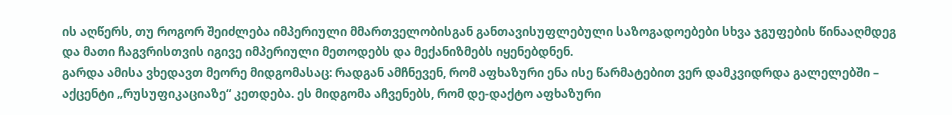ის აღწერს, თუ როგორ შეიძლება იმპერიული მმართველობისგან განთავისუფლებული საზოგადოებები სხვა ჯგუფების წინააღმდეგ და მათი ჩაგვრისთვის იგივე იმპერიული მეთოდებს და მექანიზმებს იყენებდნენ.
გარდა ამისა ვხედავთ მეორე მიდგომასაც: რადგან ამჩნევენ, რომ აფხაზური ენა ისე წარმატებით ვერ დამკვიდრდა გალელებში – აქცენტი „რუსუფიკაციაზე“ კეთდება. ეს მიდგომა აჩვენებს, რომ დე-დაქტო აფხაზური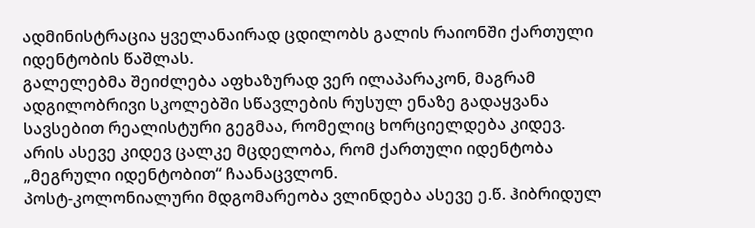ადმინისტრაცია ყველანაირად ცდილობს გალის რაიონში ქართული იდენტობის წაშლას.
გალელებმა შეიძლება აფხაზურად ვერ ილაპარაკონ, მაგრამ ადგილობრივი სკოლებში სწავლების რუსულ ენაზე გადაყვანა სავსებით რეალისტური გეგმაა, რომელიც ხორციელდება კიდევ.
არის ასევე კიდევ ცალკე მცდელობა, რომ ქართული იდენტობა „მეგრული იდენტობით“ ჩაანაცვლონ.
პოსტ-კოლონიალური მდგომარეობა ვლინდება ასევე ე.წ. ჰიბრიდულ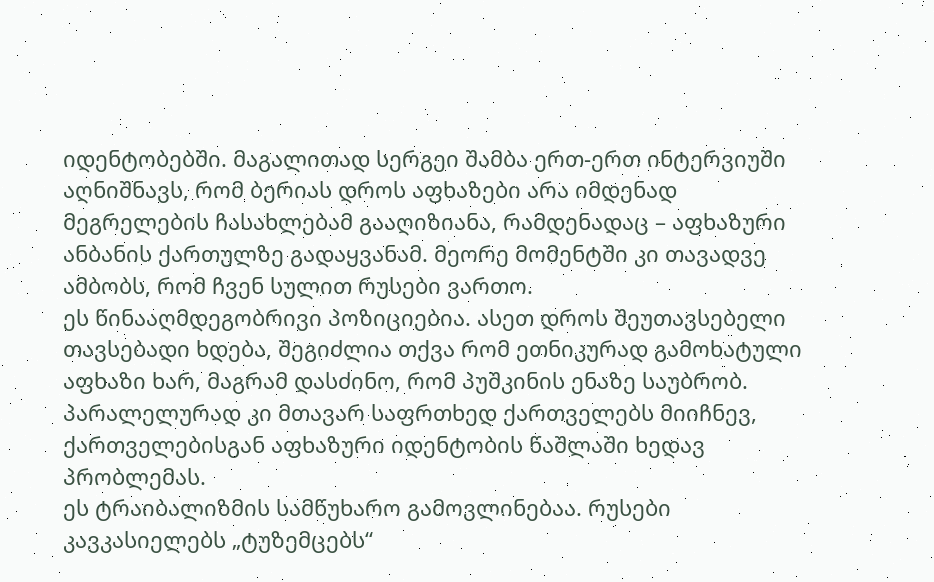იდენტობებში. მაგალითად სერგეი შამბა ერთ-ერთ ინტერვიუში აღნიშნავს, რომ ბერიას დროს აფხაზები არა იმდენად მეგრელების ჩასახლებამ გააღიზიანა, რამდენადაც – აფხაზური ანბანის ქართულზე გადაყვანამ. მეორე მომენტში კი თავადვე ამბობს, რომ ჩვენ სულით რუსები ვართო.
ეს წინააღმდეგობრივი პოზიციებია. ასეთ დროს შეუთავსებელი თავსებადი ხდება, შეგიძლია თქვა რომ ეთნიკურად გამოხატული აფხაზი ხარ, მაგრამ დასძინო, რომ პუშკინის ენაზე საუბრობ. პარალელურად კი მთავარ საფრთხედ ქართველებს მიიჩნევ, ქართველებისგან აფხაზური იდენტობის წაშლაში ხედავ პრობლემას.
ეს ტრაიბალიზმის სამწუხარო გამოვლინებაა. რუსები კავკასიელებს „ტუზემცებს“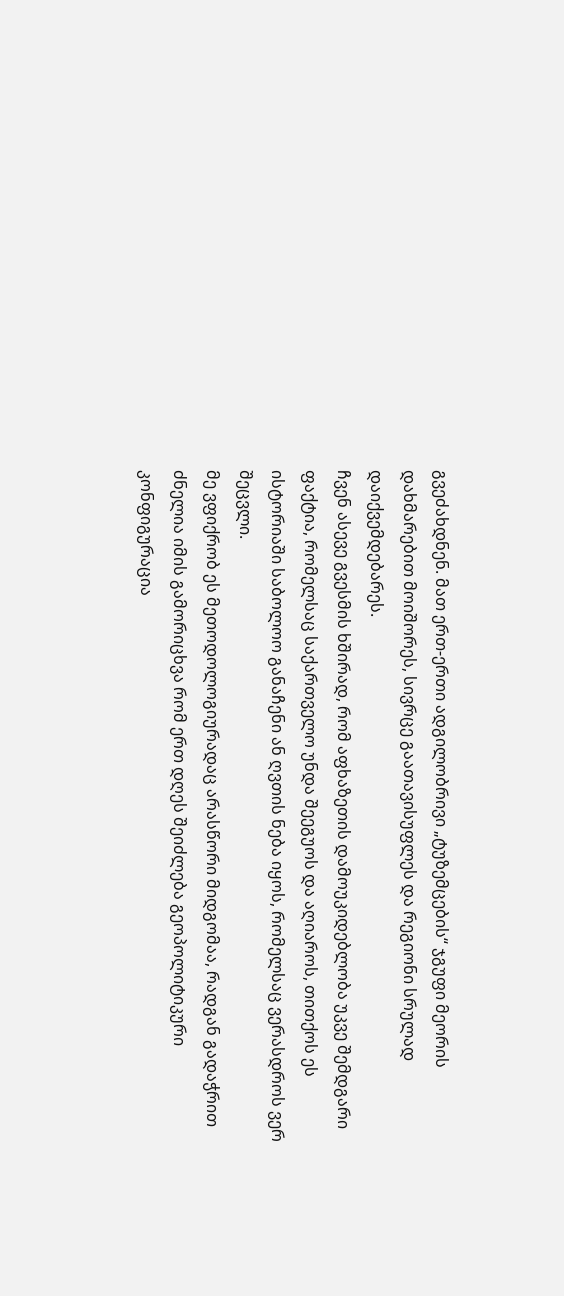გვეძახდნენ. მათ ერთ-ერთი ადგილობრივი „ტუზემცების“ ჯგუფი მეორის დახმარებით მოიშორეს, სივრცე გაათავისუფლეს და რეგიონი სრულად დაიქვემდებარეს.
ჩვენ ასევე გვესმის ხშირად, რომ აფხაზეთის დამოუკიდებლობა უკვე შემდგარი ფაქტია, რომელსაც საქართველო უნდა შეეგუოს და აღიაროს, თითქოს ეს ისტორიაში საბოლოო განაჩენი ან ღვთის ნება იყოს, რომელსაც ვერასდროს ვერ შეცვლი.
მე ვფიქრობ ეს მეთოდოლოგიურადაც არასწორი მიდგომაა, რადგან გადაჭრით ძნელია იმის გამორიცხვა რომ ერთ დღეს შეიძლება გეოპოლიტიკური კონფიგურაცია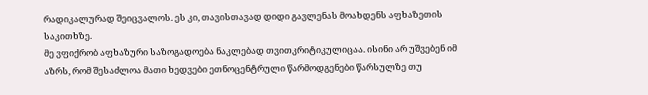რადიკალურად შეიცვალოს. ეს კი, თავისთავად დიდი გავლენას მოახდენს აფხაზეთის საკითხზე.
მე ვფიქრობ აფხაზური საზოგადოება ნაკლებად თვითკრიტიკულიცაა. ისინი არ უშვებენ იმ აზრს, რომ შესაძლოა მათი ხედვები ეთნოცენტრული წარმოდგენები წარსულზე თუ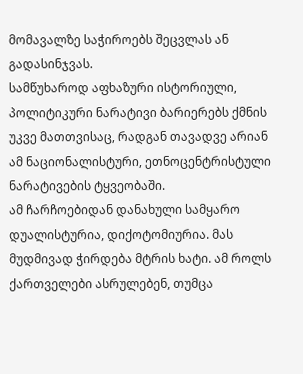მომავალზე საჭიროებს შეცვლას ან გადასინჯვას.
სამწუხაროდ აფხაზური ისტორიული, პოლიტიკური ნარატივი ბარიერებს ქმნის უკვე მათთვისაც, რადგან თავადვე არიან ამ ნაციონალისტური, ეთნოცენტრისტული ნარატივების ტყვეობაში.
ამ ჩარჩოებიდან დანახული სამყარო დუალისტურია, დიქოტომიურია. მას მუდმივად ჭირდება მტრის ხატი. ამ როლს ქართველები ასრულებენ, თუმცა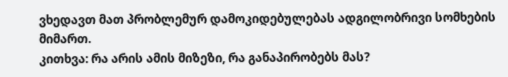ვხედავთ მათ პრობლემურ დამოკიდებულებას ადგილობრივი სომხების მიმართ.
კითხვა: რა არის ამის მიზეზი, რა განაპირობებს მას?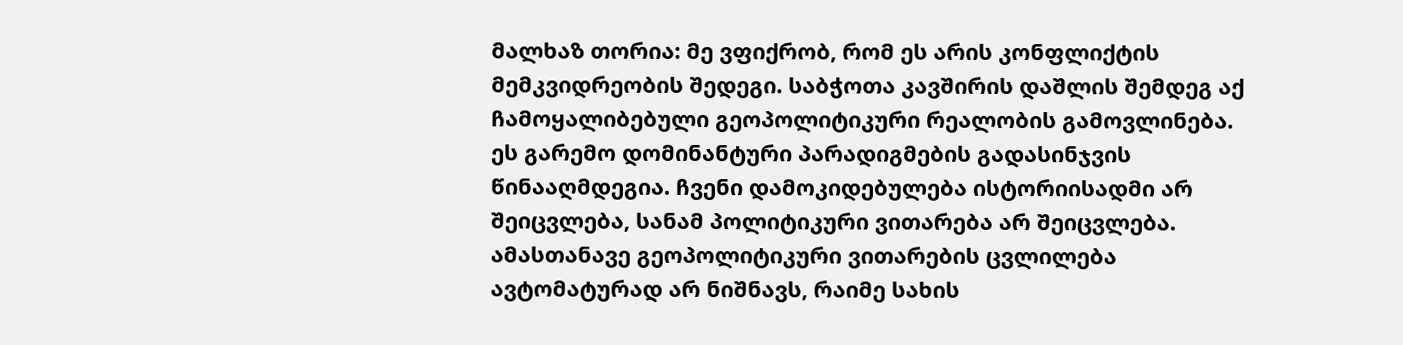მალხაზ თორია: მე ვფიქრობ, რომ ეს არის კონფლიქტის მემკვიდრეობის შედეგი. საბჭოთა კავშირის დაშლის შემდეგ აქ ჩამოყალიბებული გეოპოლიტიკური რეალობის გამოვლინება. ეს გარემო დომინანტური პარადიგმების გადასინჯვის წინააღმდეგია. ჩვენი დამოკიდებულება ისტორიისადმი არ შეიცვლება, სანამ პოლიტიკური ვითარება არ შეიცვლება. ამასთანავე გეოპოლიტიკური ვითარების ცვლილება ავტომატურად არ ნიშნავს, რაიმე სახის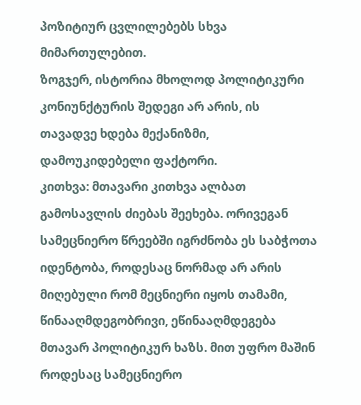პოზიტიურ ცვლილებებს სხვა მიმართულებით.
ზოგჯერ, ისტორია მხოლოდ პოლიტიკური კონიუნქტურის შედეგი არ არის, ის თავადვე ხდება მექანიზმი, დამოუკიდებელი ფაქტორი.
კითხვა: მთავარი კითხვა ალბათ გამოსავლის ძიებას შეეხება. ორივეგან სამეცნიერო წრეებში იგრძნობა ეს საბჭოთა იდენტობა, როდესაც ნორმად არ არის მიღებული რომ მეცნიერი იყოს თამამი, წინააღმდეგობრივი, ეწინააღმდეგება მთავარ პოლიტიკურ ხაზს. მით უფრო მაშინ როდესაც სამეცნიერო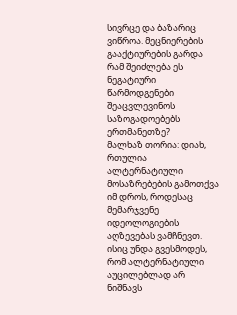სივრცე და ბაზარიც ვიწროა. მეცნიერების გააქტიურების გარდა რამ შეიძლება ეს ნეგატიური წარმოდგენები შეაცვლევინოს საზოგადოებებს ერთმანეთზე?
მალხაზ თორია: დიახ, რთულია ალტერნატიული მოსაზრებების გამოთქვა იმ დროს, როდესაც მემარჯვენე იდეოლოგიების აღზევებას ვამჩნევთ. ისიც უნდა გვესმოდეს, რომ ალტერნატიული აუცილებლად არ ნიშნავს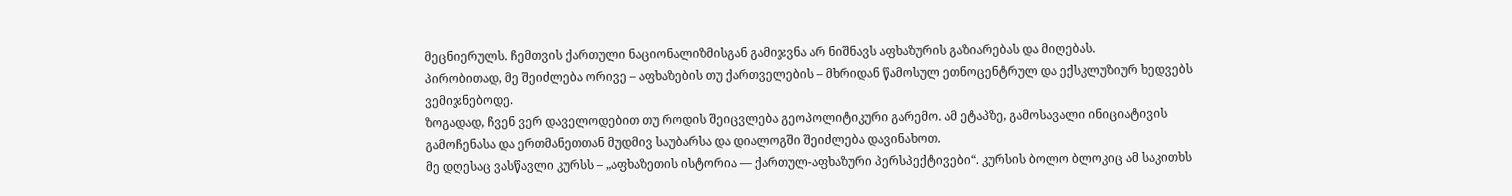მეცნიერულს. ჩემთვის ქართული ნაციონალიზმისგან გამიჯვნა არ ნიშნავს აფხაზურის გაზიარებას და მიღებას.
პირობითად, მე შეიძლება ორივე – აფხაზების თუ ქართველების – მხრიდან წამოსულ ეთნოცენტრულ და ექსკლუზიურ ხედვებს ვემიჯნებოდე.
ზოგადად, ჩვენ ვერ დაველოდებით თუ როდის შეიცვლება გეოპოლიტიკური გარემო. ამ ეტაპზე, გამოსავალი ინიციატივის გამოჩენასა და ერთმანეთთან მუდმივ საუბარსა და დიალოგში შეიძლება დავინახოთ.
მე დღესაც ვასწავლი კურსს – „აფხაზეთის ისტორია — ქართულ-აფხაზური პერსპექტივები“. კურსის ბოლო ბლოკიც ამ საკითხს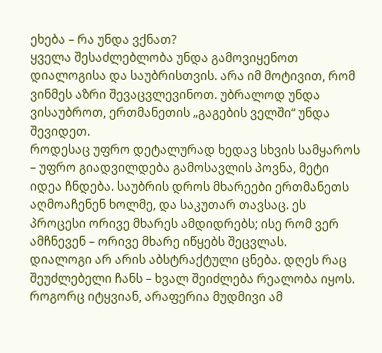ეხება – რა უნდა ვქნათ?
ყველა შესაძლებლობა უნდა გამოვიყენოთ დიალოგისა და საუბრისთვის. არა იმ მოტივით, რომ ვინმეს აზრი შევაცვლევინოთ. უბრალოდ უნდა ვისაუბროთ, ერთმანეთის „გაგების ველში“ უნდა შევიდეთ.
როდესაც უფრო დეტალურად ხედავ სხვის სამყაროს – უფრო გიადვილდება გამოსავლის პოვნა, მეტი იდეა ჩნდება. საუბრის დროს მხარეები ერთმანეთს აღმოაჩენენ ხოლმე, და საკუთარ თავსაც. ეს პროცესი ორივე მხარეს ამდიდრებს; ისე რომ ვერ ამჩნევენ – ორივე მხარე იწყებს შეცვლას.
დიალოგი არ არის აბსტრაქტული ცნება. დღეს რაც შეუძლებელი ჩანს – ხვალ შეიძლება რეალობა იყოს. როგორც იტყვიან, არაფერია მუდმივი ამ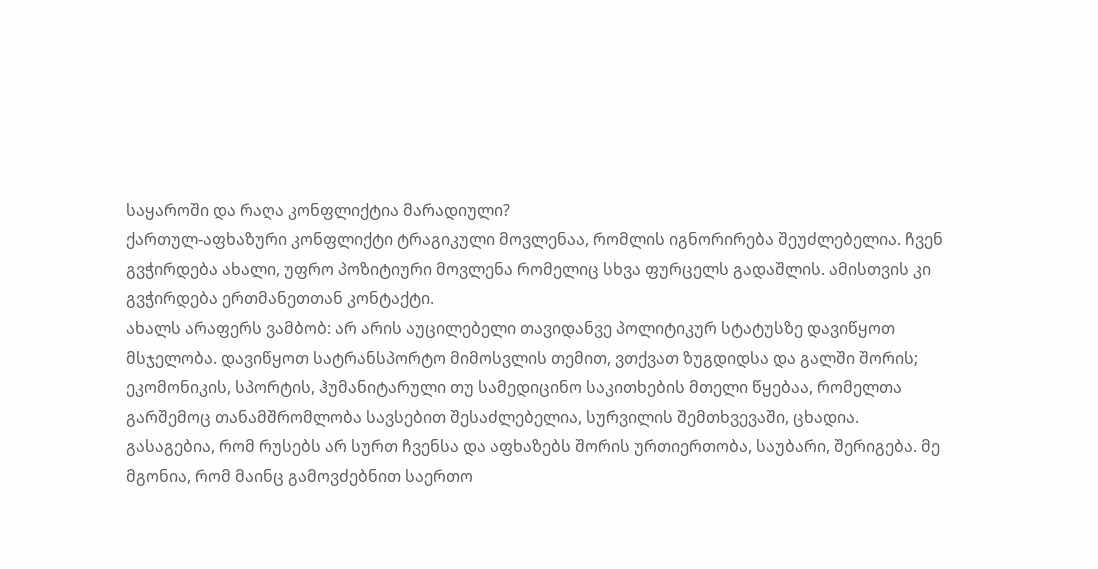საყაროში და რაღა კონფლიქტია მარადიული?
ქართულ-აფხაზური კონფლიქტი ტრაგიკული მოვლენაა, რომლის იგნორირება შეუძლებელია. ჩვენ გვჭირდება ახალი, უფრო პოზიტიური მოვლენა რომელიც სხვა ფურცელს გადაშლის. ამისთვის კი გვჭირდება ერთმანეთთან კონტაქტი.
ახალს არაფერს ვამბობ: არ არის აუცილებელი თავიდანვე პოლიტიკურ სტატუსზე დავიწყოთ მსჯელობა. დავიწყოთ სატრანსპორტო მიმოსვლის თემით, ვთქვათ ზუგდიდსა და გალში შორის; ეკომონიკის, სპორტის, ჰუმანიტარული თუ სამედიცინო საკითხების მთელი წყებაა, რომელთა გარშემოც თანამშრომლობა სავსებით შესაძლებელია, სურვილის შემთხვევაში, ცხადია.
გასაგებია, რომ რუსებს არ სურთ ჩვენსა და აფხაზებს შორის ურთიერთობა, საუბარი, შერიგება. მე მგონია, რომ მაინც გამოვძებნით საერთო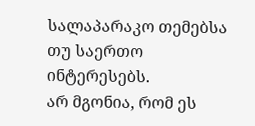სალაპარაკო თემებსა თუ საერთო ინტერესებს.
არ მგონია, რომ ეს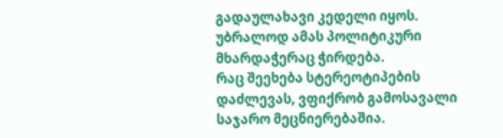გადაულახავი კედელი იყოს. უბრალოდ ამას პოლიტიკური მხარდაჭერაც ჭირდება.
რაც შეეხება სტერეოტიპების დაძლევას, ვფიქრობ გამოსავალი საჯარო მეცნიერებაშია.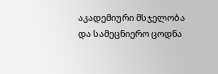აკადემიური მსჯელობა და სამეცნიერო ცოდნა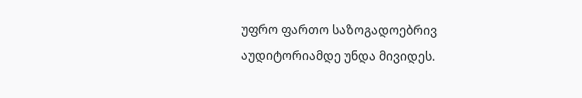უფრო ფართო საზოგადოებრივ აუდიტორიამდე უნდა მივიდეს.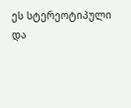ეს სტერეოტიპული და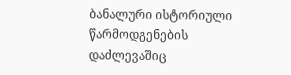ბანალური ისტორიული წარმოდგენების დაძლევაშიც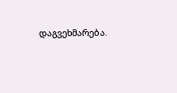დაგვეხმარება.